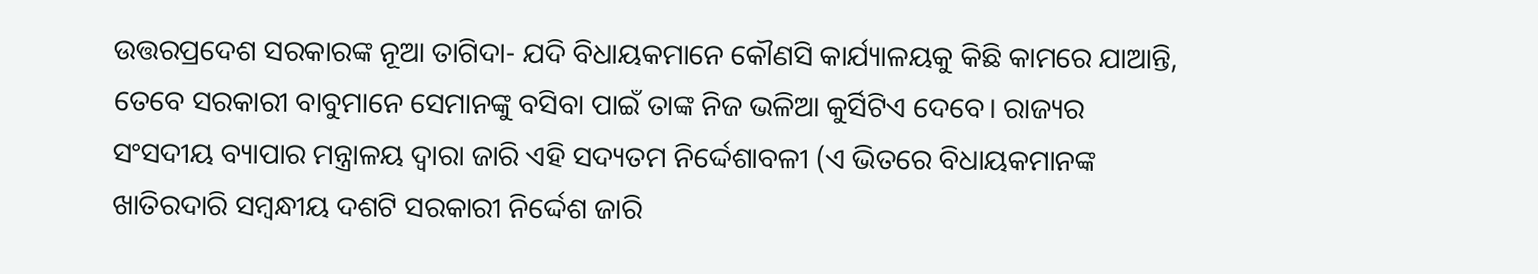ଉତ୍ତରପ୍ରଦେଶ ସରକାରଙ୍କ ନୂଆ ତାଗିଦା- ଯଦି ବିଧାୟକମାନେ କୌଣସି କାର୍ଯ୍ୟାଳୟକୁ କିଛି କାମରେ ଯାଆନ୍ତି, ତେବେ ସରକାରୀ ବାବୁମାନେ ସେମାନଙ୍କୁ ବସିବା ପାଇଁ ତାଙ୍କ ନିଜ ଭଳିଆ କୁର୍ସିଟିଏ ଦେବେ। ରାଜ୍ୟର ସଂସଦୀୟ ବ୍ୟାପାର ମନ୍ତ୍ରାଳୟ ଦ୍ୱାରା ଜାରି ଏହି ସଦ୍ୟତମ ନିର୍ଦ୍ଦେଶାବଳୀ (ଏ ଭିତରେ ବିଧାୟକମାନଙ୍କ ଖାତିରଦାରି ସମ୍ବନ୍ଧୀୟ ଦଶଟି ସରକାରୀ ନିର୍ଦ୍ଦେଶ ଜାରି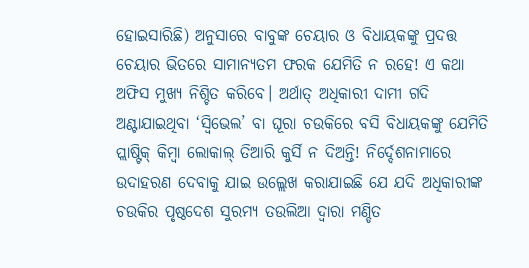ହୋଇସାରିଛି) ଅନୁସାରେ ବାବୁଙ୍କ ଚେୟାର ଓ ବିଧାୟକଙ୍କୁ ପ୍ରଦତ୍ତ ଚେୟାର ଭିତରେ ସାମାନ୍ୟତମ ଫରକ ଯେମିତି ନ ରହେ! ଏ କଥା ଅଫିସ ମୁଖ୍ୟ ନିଶ୍ଚିତ କରିବେ। ଅର୍ଥାତ୍ ଅଧିକାରୀ ଦାମୀ ଗଦି ଅଣ୍ଟାଯାଇଥିବା ‘ସ୍ବିଭେଲ’ ବା ଘୂରା ଚଉକିରେ ବସି ବିଧାୟକଙ୍କୁ ଯେମିତି ପ୍ଲାଷ୍ଟିକ୍ କିମ୍ବା ଲୋକାଲ୍ ତିଆରି କୁର୍ସି ନ ଦିଅନ୍ତି! ନିର୍ଦ୍ଦେଶନାମାରେ ଉଦାହରଣ ଦେବାକୁ ଯାଇ ଉଲ୍ଲେଖ କରାଯାଇଛି ଯେ ଯଦି ଅଧିକାରୀଙ୍କ ଚଉକିର ପୃଷ୍ଠଦେଶ ସୁରମ୍ୟ ତଉଲିଆ ଦ୍ୱାରା ମଣ୍ଡିତ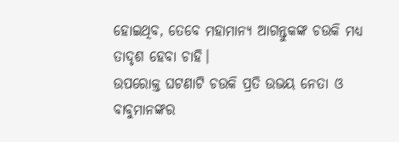ହୋଇଥିବ, ତେବେ ମହାମାନ୍ୟ ଆଗନ୍ତୁକଙ୍କ ଚଉକି ମଧ୍ୟ ତାଦୃଶ ହେବା ଚାହି।
ଉପରୋକ୍ତ ଘଟଣାଟି ଚଉକି ପ୍ରତି ଉଭୟ ନେତା ଓ ବାବୁମାନଙ୍କର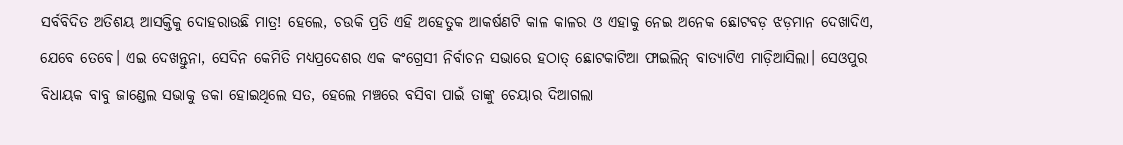ସର୍ବବିଦିତ ଅତିଶୟ ଆସକ୍ତିକୁ ଦୋହରାଉଛି ମାତ୍ର! ହେଲେ, ଚଉକି ପ୍ରତି ଏହି ଅହେତୁକ ଆକର୍ଷଣଟି କାଳ କାଳର ଓ ଏହାକୁ ନେଇ ଅନେକ ଛୋଟବଡ଼ ଝଡ଼ମାନ ଦେଖାଦିଏ, ଯେବେ ତେବେ। ଏଇ ଦେଖନ୍ତୁନା, ସେଦିନ କେମିତି ମଧ୍ୟପ୍ରଦେଶର ଏକ କଂଗ୍ରେସୀ ନିର୍ବାଚନ ସଭାରେ ହଠାତ୍ ଛୋଟକାଟିଆ ଫାଇଲିନ୍ ବାତ୍ୟାଟିଏ ମାଡ଼ିଆସିଲା। ସେଓପୁର ବିଧାୟକ ବାବୁ ଜାଣ୍ଡେଲ ସଭାକୁ ଡକା ହୋଇଥିଲେ ସତ, ହେଲେ ମଞ୍ଚରେ ବସିବା ପାଇଁ ତାଙ୍କୁ ଚେୟାର ଦିଆଗଲା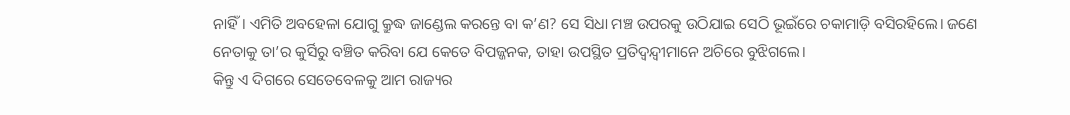ନାହିଁ। ଏମିତି ଅବହେଳା ଯୋଗୁ କ୍ରୁଦ୍ଧ ଜାଣ୍ଡେଲ କରନ୍ତେ ବା କ’ଣ? ସେ ସିଧା ମଞ୍ଚ ଉପରକୁ ଉଠିଯାଇ ସେଠି ଭୂଇଁରେ ଚକାମାଡ଼ି ବସିରହିଲେ। ଜଣେ ନେତାକୁ ତା’ର କୁର୍ସିରୁ ବଞ୍ଚିତ କରିବା ଯେ କେତେ ବିପଜ୍ଜନକ, ତାହା ଉପସ୍ଥିତ ପ୍ରତିଦ୍ବନ୍ଦ୍ବୀମାନେ ଅଚିରେ ବୁଝିଗଲେ।
କିନ୍ତୁ ଏ ଦିଗରେ ସେତେବେଳକୁ ଆମ ରାଜ୍ୟର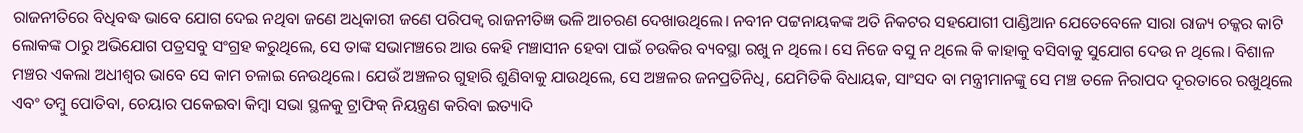ରାଜନୀତିରେ ବିଧିବଦ୍ଧ ଭାବେ ଯୋଗ ଦେଇ ନଥିବା ଜଣେ ଅଧିକାରୀ ଜଣେ ପରିପକ୍ବ ରାଜନୀତିଜ୍ଞ ଭଳି ଆଚରଣ ଦେଖାଉଥିଲେ। ନବୀନ ପଟ୍ଟନାୟକଙ୍କ ଅତି ନିକଟର ସହଯୋଗୀ ପାଣ୍ଡିଆନ ଯେତେବେଳେ ସାରା ରାଜ୍ୟ ଚକ୍କର କାଟି ଲୋକଙ୍କ ଠାରୁ ଅଭିଯୋଗ ପତ୍ରସବୁ ସଂଗ୍ରହ କରୁଥିଲେ, ସେ ତାଙ୍କ ସଭାମଞ୍ଚରେ ଆଉ କେହି ମଞ୍ଚାସୀନ ହେବା ପାଇଁ ଚଉକିର ବ୍ୟବସ୍ଥା ରଖୁ ନ ଥିଲେ। ସେ ନିଜେ ବସୁ ନ ଥିଲେ କି କାହାକୁ ବସିବାକୁ ସୁଯୋଗ ଦେଉ ନ ଥିଲେ। ବିଶାଳ ମଞ୍ଚର ଏକଲା ଅଧୀଶ୍ୱର ଭାବେ ସେ କାମ ଚଳାଇ ନେଉଥିଲେ। ଯେଉଁ ଅଞ୍ଚଳର ଗୁହାରି ଶୁଣିବାକୁ ଯାଉଥିଲେ, ସେ ଅଞ୍ଚଳର ଜନପ୍ରତିନିଧି, ଯେମିତିକି ବିଧାୟକ, ସାଂସଦ ବା ମନ୍ତ୍ରୀମାନଙ୍କୁ ସେ ମଞ୍ଚ ତଳେ ନିରାପଦ ଦୂରତାରେ ରଖୁଥିଲେ ଏବଂ ତମ୍ବୁ ପୋତିବା, ଚେୟାର ପକେଇବା କିମ୍ବା ସଭା ସ୍ଥଳକୁ ଟ୍ରାଫିକ୍ ନିୟନ୍ତ୍ରଣ କରିବା ଇତ୍ୟାଦି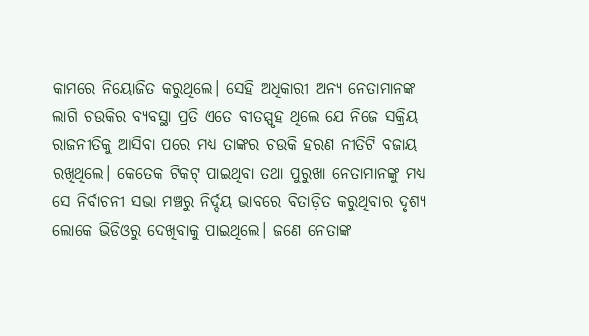କାମରେ ନିୟୋଜିତ କରୁଥିଲେ। ସେହି ଅଧିକାରୀ ଅନ୍ୟ ନେତାମାନଙ୍କ ଲାଗି ଚଉକିର ବ୍ୟବସ୍ଥା ପ୍ରତି ଏତେ ବୀତସ୍ପୃହ ଥିଲେ ଯେ ନିଜେ ସକ୍ରିୟ ରାଜନୀତିକୁ ଆସିବା ପରେ ମଧ୍ୟ ତାଙ୍କର ଚଉକି ହରଣ ନୀତିଟି ବଜାୟ ରଖିଥିଲେ। କେତେକ ଟିକଟ୍ ପାଇଥିବା ତଥା ପୁରୁଖା ନେତାମାନଙ୍କୁ ମଧ୍ୟ ସେ ନିର୍ବାଚନୀ ସଭା ମଞ୍ଚରୁ ନିର୍ଦ୍ଦୟ ଭାବରେ ବିତାଡ଼ିତ କରୁଥିବାର ଦୃଶ୍ୟ ଲୋକେ ଭିଡିଓରୁ ଦେଖିବାକୁ ପାଇଥିଲେ। ଜଣେ ନେତାଙ୍କ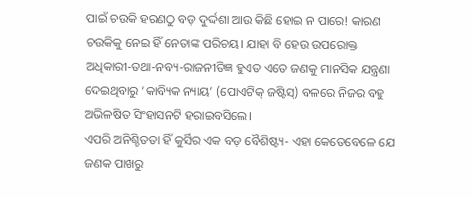ପାଇଁ ଚଉକି ହରଣଠୁ ବଡ଼ ଦୁର୍ଦ୍ଦଶା ଆଉ କିଛି ହୋଇ ନ ପାରେ! କାରଣ ଚଉକିକୁ ନେଇ ହିଁ ନେତାଙ୍କ ପରିଚୟ। ଯାହା ବି ହେଉ ଉପରୋକ୍ତ ଅଧିକାରୀ-ତଥା-ନବ୍ୟ-ରାଜନୀତିଜ୍ଞ ହୁଏତ ଏତେ ଜଣକୁ ମାନସିକ ଯନ୍ତ୍ରଣା ଦେଇଥିବାରୁ ‘କାବ୍ୟିକ ନ୍ୟାୟ’ (ପୋଏଟିକ୍ ଜଷ୍ଟିସ୍) ବଳରେ ନିଜର ବହୁ ଅଭିଳଷିତ ସିଂହାସନଟି ହରାଇବସିଲେ।
ଏପରି ଅନିଶ୍ଚିତତା ହିଁ କୁର୍ସିର ଏକ ବଡ଼ ବୈଶିଷ୍ଟ୍ୟ- ଏହା କେତେବେଳେ ଯେ ଜଣକ ପାଖରୁ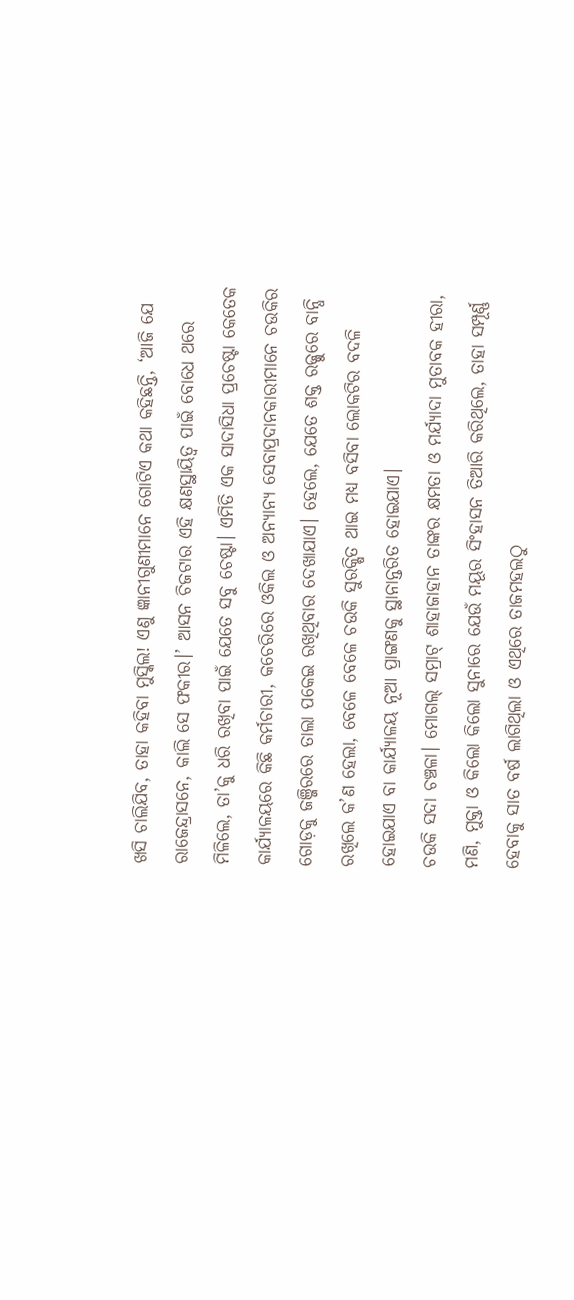ଖସି ଚାଲିଯିବ, ତାହା କହିବା ମୁସ୍କିଲ! ଏଣୁ ଜ୍ଞାନୀଗୁଣୀମାନେ ଗୋଟିଏ କଥା କହିଛନ୍ତି, ‘ଆଜି ଯେ ରାଜେନ୍ଦ୍ରାସନେ, କାଲି ସେ ଫକୀର।’ ଆସନ ଚିଜଟାର ଏହି କ୍ଷଣସ୍ଥାୟିତ୍ବ ପାଇଁ ବୋଧେ ଥରେ ମିଳିଲେ, ତା’କୁ ଧରି ରଖିବା ପାଇଁ ଯେତେ ସବୁ ଚେଷ୍ଟା। ଏମିତି ଏକ ସାଦାସିଧା ପ୍ରଚେଷ୍ଟା କେତେକ କାର୍ଯ୍ୟାଳୟରେ କିଛି କର୍ମଚାରୀ, କଚେରିରେ ଓକିଲ ଓ ଅନ୍ୟାନ୍ୟ ସେବାପ୍ରଦାନକାରୀମାନେ ଚଉକିର ଗୋଡ଼କୁ ଜଞ୍ଜିରରେ ତାଲା ପକେଇ ରଖିଥିବାର ଦେଖାଯାଏ। ହେଲେ, ଯେତେ ଶକ୍ତ ରଜ୍ଜୁରେ ବାନ୍ଧି ରଖିଲେ କ’ଣ ହେଲା, ବେଳେ ବେଳେ ଚଉକି ସୁରକ୍ଷିତ ଥାଇ ମଧ୍ୟ ବସିବା ଲୋକଟିର ବଦଳି ହୋଇଯାଏ ବା କାର୍ଯ୍ୟାଳୟ ନୂଆ ପ୍ରାଙ୍ଗଣକୁ ସ୍ଥାନାନ୍ତରିତ ହୋଇଯାଏ।
ଚଉକି ସଦା ଚଞ୍ଚଳା। ମୋଗଲ୍ ସମ୍ରାଟ୍ ଶାହାଜାହାନ ତାଙ୍କର କ୍ଷମତା ଓ ମର୍ଯ୍ୟାଦା ମୁତାବକ ହୀରା, ମଣି, ମୁକ୍ତା ଓ କିଲୋ କିଲୋ ସୁନାରେ ଯେଉଁ ମୟୂର ସିଂହାସନ ତିଆରି କରିଥିଲେ, ତାହା ସମ୍ପୂର୍ଣ୍ଣ ହେବାକୁ ସାତ ବର୍ଷ ଲାଗିଥିଲା ଓ ଏଥିରେ ତାଜମହଲଠୁ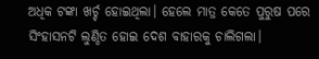ଅଧିକ ଟଙ୍କା ଖର୍ଚ୍ଚ ହୋଇଥିଲା। ହେଲେ ମାତ୍ର କେତେ ପୁରୁଷ ପରେ ସିଂହାସନଟି ଲୁଣ୍ଠିତ ହୋଇ ଦେଶ ବାହାରକୁ ଚାଲିଗଲା।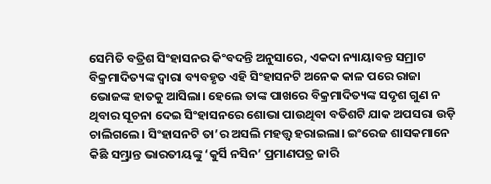ସେମିତି ବତ୍ରିଶ ସିଂହାସନର କିଂବଦନ୍ତି ଅନୁସାରେ, ଏକଦା ନ୍ୟାୟାବନ୍ତ ସମ୍ରାଟ ବିକ୍ରମାଦିତ୍ୟଙ୍କ ଦ୍ବାରା ବ୍ୟବହୃତ ଏହି ସିଂହାସନଟି ଅନେକ କାଳ ପରେ ରାଜା ଭୋଜଙ୍କ ହାତକୁ ଆସିଲା। ହେଲେ ତାଙ୍କ ପାଖରେ ବିକ୍ରମାଦିତ୍ୟଙ୍କ ସଦୃଶ ଗୁଣ ନ ଥିବାର ସୂଚନା ଦେଇ ସିଂହାସନରେ ଶୋଭା ପାଉଥିବା ବତିଶଟି ଯାକ ଅପସରା ଉଡ଼ି ଚାଲିଗଲେ। ସିଂହାସନଟି ତା’ର ଅସଲି ମହତ୍ତ୍ୱ ହରାଇଲା। ଇଂରେଜ ଶାସକମାନେ କିଛି ସମ୍ଭ୍ରାନ୍ତ ଭାରତୀୟଙ୍କୁ ‘କୁର୍ସି ନସିନ’ ପ୍ରମାଣପତ୍ର ଜାରି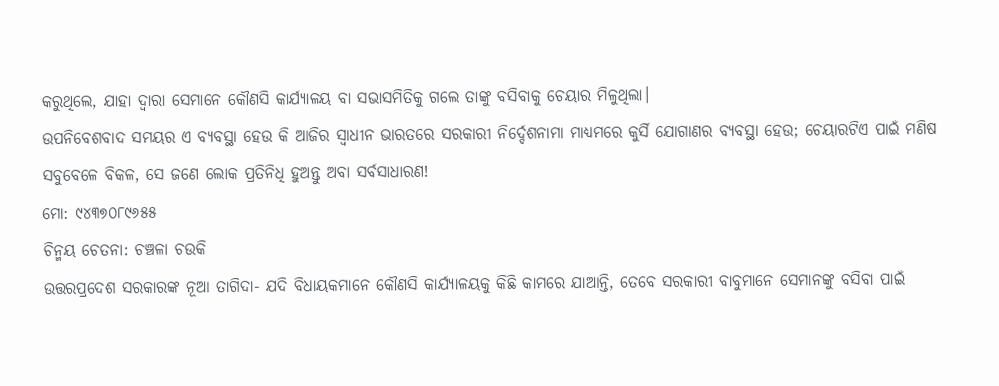କରୁଥିଲେ, ଯାହା ଦ୍ୱାରା ସେମାନେ କୌଣସି କାର୍ଯ୍ୟାଳୟ ବା ସଭାସମିତିକୁ ଗଲେ ତାଙ୍କୁ ବସିବାକୁ ଚେୟାର ମିଳୁଥିଲା।
ଉପନିବେଶବାଦ ସମୟର ଏ ବ୍ୟବସ୍ଥା ହେଉ କି ଆଜିର ସ୍ୱାଧୀନ ଭାରତରେ ସରକାରୀ ନିର୍ଦ୍ଦେଶନାମା ମାଧ୍ୟମରେ କୁର୍ସି ଯୋଗାଣର ବ୍ୟବସ୍ଥା ହେଉ; ଚେୟାରଟିଏ ପାଇଁ ମଣିଷ ସବୁବେଳେ ବିକଳ, ସେ ଜଣେ ଲୋକ ପ୍ରତିନିଧି ହୁଅନ୍ତୁ ଅବା ସର୍ବସାଧାରଣ!
ମୋ: ୯୪୩୭୦୮୯୬୫୫
ଚିନ୍ମୟ ଚେତନା: ଚଞ୍ଚଳା ଚଉକି
ଉତ୍ତରପ୍ରଦେଶ ସରକାରଙ୍କ ନୂଆ ତାଗିଦା- ଯଦି ବିଧାୟକମାନେ କୌଣସି କାର୍ଯ୍ୟାଳୟକୁ କିଛି କାମରେ ଯାଆନ୍ତି, ତେବେ ସରକାରୀ ବାବୁମାନେ ସେମାନଙ୍କୁ ବସିବା ପାଇଁ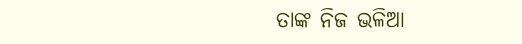ତାଙ୍କ ନିଜ ଭଳିଆ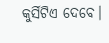କୁର୍ସିଟିଏ ଦେବେ।